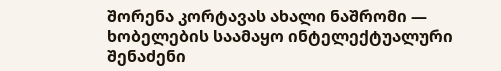შორენა კორტავას ახალი ნაშრომი — ხობელების საამაყო ინტელექტუალური შენაძენი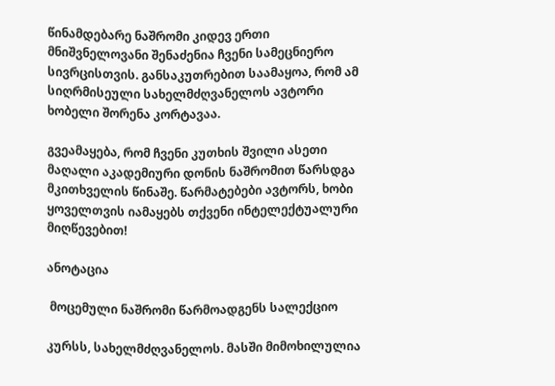წინამდებარე ნაშრომი კიდევ ერთი მნიშვნელოვანი შენაძენია ჩვენი სამეცნიერო სივრცისთვის. განსაკუთრებით საამაყოა, რომ ამ სიღრმისეული სახელმძღვანელოს ავტორი ხობელი შორენა კორტავაა.

გვეამაყება, რომ ჩვენი კუთხის შვილი ასეთი მაღალი აკადემიური დონის ნაშრომით წარსდგა მკითხველის წინაშე. წარმატებები ავტორს, ხობი ყოველთვის იამაყებს თქვენი ინტელექტუალური მიღწევებით!

ანოტაცია

 მოცემული ნაშრომი წარმოადგენს სალექციო

კურსს, სახელმძღვანელოს. მასში მიმოხილულია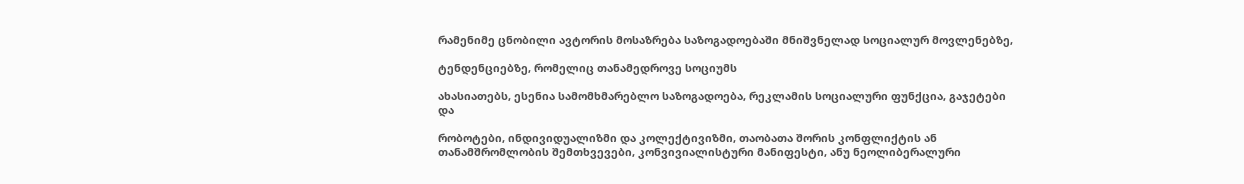რამენიმე ცნობილი ავტორის მოსაზრება საზოგადოებაში მნიშვნელად სოციალურ მოვლენებზე,

ტენდენციებზე, რომელიც თანამედროვე სოციუმს

ახასიათებს, ესენია სამომხმარებლო საზოგადოება, რეკლამის სოციალური ფუნქცია, გაჯეტები და

რობოტები, ინდივიდუალიზმი და კოლექტივიზმი, თაობათა შორის კონფლიქტის ან თანამშრომლობის შემთხვევები, კონვივიალისტური მანიფესტი, ანუ ნეოლიბერალური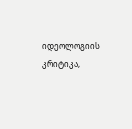იდეოლოგიის კრიტიკა,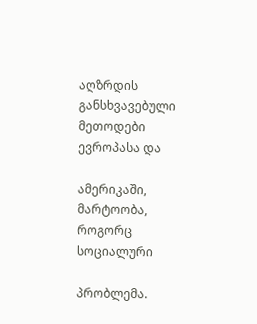აღზრდის განსხვავებული მეთოდები ევროპასა და

ამერიკაში, მარტოობა, როგორც სოციალური

პრობლემა.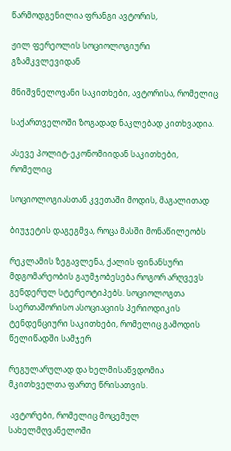წარმოდგენილია ფრანგი ავტორის,

ჟილ ფერეოლის სოციოლოგიური გზამკვლევიდან

მნიშვნელოვანი საკითხები, ავტორისა, რომელიც

საქართველოში ზოგადად ნაკლებად კითხვადია.

ასევე პოლიტ-ეკონომიიდან საკითხები, რომელიც

სოციოლოგიასთან კვეთაში მოდის, მაგალითად

ბიუჯეტის დაგეგმვა, როცა მასში მონაწილეობს

რეკლამის ზეგავლენა, ქალის ფინანსური მდგომარეობის გაუმჯობესება როგორ არღვევს გენდერულ სტერეოტიპებს. სოციოლოგთა საერთაშორისო ასოციაციის პერიოდიკის ტენდენციური საკითხები, რომელიც გამოდის წელიწადში სამჯერ

რეგულარულად და ხელმისაწვდომია მკითხველთა ფართე წრისათვის.

 ავტორები, რომელიც მოცემულ სახელმღვანელოში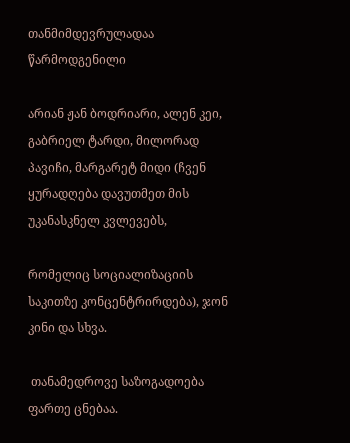თანმიმდევრულადაა წარმოდგენილი

არიან ჟან ბოდრიარი, ალენ კეი, გაბრიელ ტარდი, მილორად პავიჩი, მარგარეტ მიდი (ჩვენ ყურადღება დავუთმეთ მის უკანასკნელ კვლევებს,

რომელიც სოციალიზაციის საკითზე კონცენტრირდება), ჯონ კინი და სხვა.

 თანამედროვე საზოგადოება ფართე ცნებაა.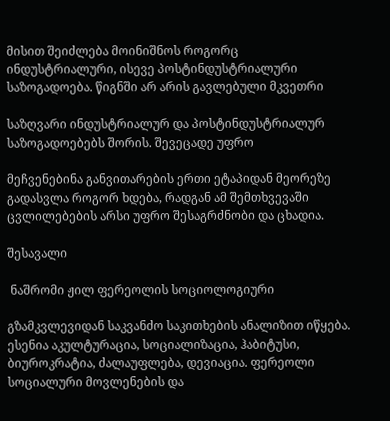მისით შეიძლება მოინიშნოს როგორც ინდუსტრიალური, ისევე პოსტინდუსტრიალური საზოგადოება. წიგნში არ არის გავლებული მკვეთრი

საზღვარი ინდუსტრიალურ და პოსტინდუსტრიალურ საზოგადოებებს შორის. შევეცადე უფრო

მეჩვენებინა განვითარების ერთი ეტაპიდან მეორეზე გადასვლა როგორ ხდება, რადგან ამ შემთხვევაში ცვლილებების არსი უფრო შესაგრძნობი და ცხადია.

შესავალი

 ნაშრომი ჟილ ფერეოლის სოციოლოგიური

გზამკვლევიდან საკვანძო საკითხების ანალიზით იწყება. ესენია აკულტურაცია, სოციალიზაცია, ჰაბიტუსი, ბიუროკრატია, ძალაუფლება, დევიაცია. ფერეოლი სოციალური მოვლენების და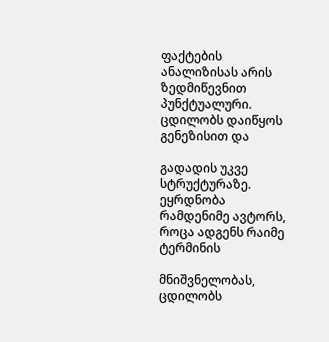ფაქტების ანალიზისას არის ზედმიწევნით პუნქტუალური. ცდილობს დაიწყოს გენეზისით და

გადადის უკვე სტრუქტურაზე. ეყრდნობა რამდენიმე ავტორს, როცა ადგენს რაიმე ტერმინის

მნიშვნელობას, ცდილობს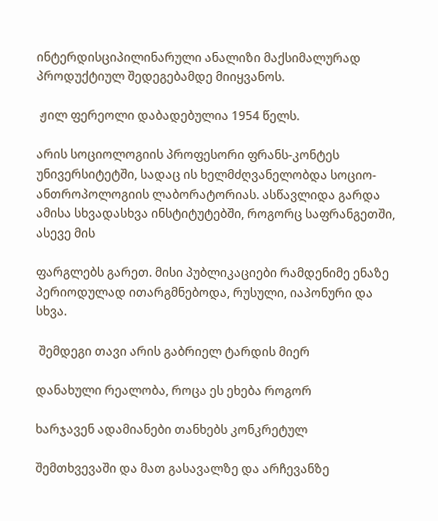ინტერდისციპილინარული ანალიზი მაქსიმალურად პროდუქტიულ შედეგებამდე მიიყვანოს.

 ჟილ ფერეოლი დაბადებულია 1954 წელს.

არის სოციოლოგიის პროფესორი ფრანს-კონტეს უნივერსიტეტში, სადაც ის ხელმძღვანელობდა სოციო-ანთროპოლოგიის ლაბორატორიას. ასწავლიდა გარდა ამისა სხვადასხვა ინსტიტუტებში, როგორც საფრანგეთში, ასევე მის

ფარგლებს გარეთ. მისი პუბლიკაციები რამდენიმე ენაზე პერიოდულად ითარგმნებოდა, რუსული, იაპონური და სხვა.

 შემდეგი თავი არის გაბრიელ ტარდის მიერ

დანახული რეალობა, როცა ეს ეხება როგორ

ხარჯავენ ადამიანები თანხებს კონკრეტულ

შემთხვევაში და მათ გასავალზე და არჩევანზე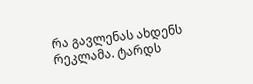რა გავლენას ახდენს რეკლამა. ტარდს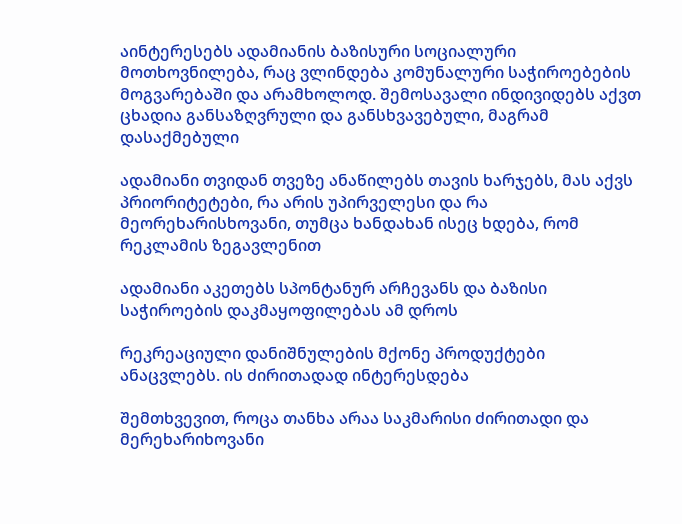აინტერესებს ადამიანის ბაზისური სოციალური მოთხოვნილება, რაც ვლინდება კომუნალური საჭიროებების მოგვარებაში და არამხოლოდ. შემოსავალი ინდივიდებს აქვთ ცხადია განსაზღვრული და განსხვავებული, მაგრამ დასაქმებული

ადამიანი თვიდან თვეზე ანაწილებს თავის ხარჯებს, მას აქვს პრიორიტეტები, რა არის უპირველესი და რა მეორეხარისხოვანი, თუმცა ხანდახან ისეც ხდება, რომ რეკლამის ზეგავლენით

ადამიანი აკეთებს სპონტანურ არჩევანს და ბაზისი საჭიროების დაკმაყოფილებას ამ დროს

რეკრეაციული დანიშნულების მქონე პროდუქტები ანაცვლებს. ის ძირითადად ინტერესდება

შემთხვევით, როცა თანხა არაა საკმარისი ძირითადი და მერეხარიხოვანი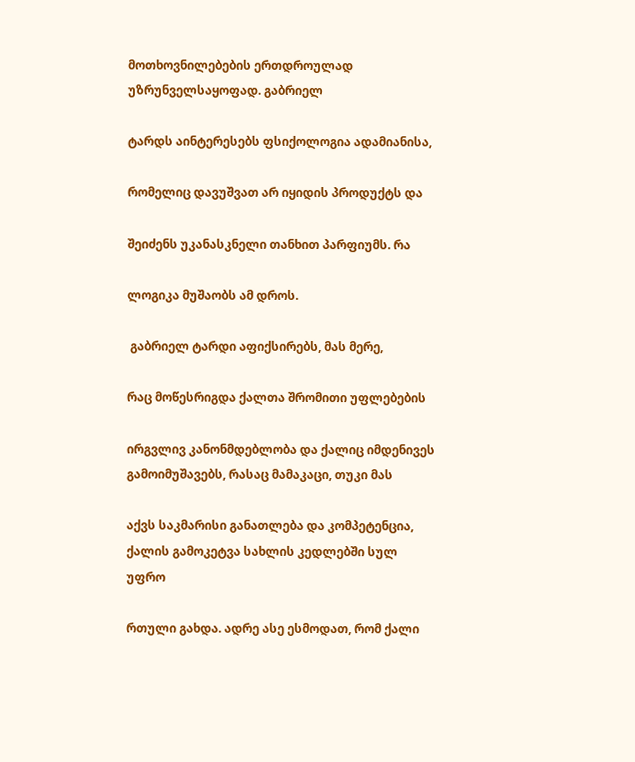მოთხოვნილებების ერთდროულად უზრუნველსაყოფად. გაბრიელ

ტარდს აინტერესებს ფსიქოლოგია ადამიანისა,

რომელიც დავუშვათ არ იყიდის პროდუქტს და

შეიძენს უკანასკნელი თანხით პარფიუმს. რა

ლოგიკა მუშაობს ამ დროს.

 გაბრიელ ტარდი აფიქსირებს, მას მერე,

რაც მოწესრიგდა ქალთა შრომითი უფლებების

ირგვლივ კანონმდებლობა და ქალიც იმდენივეს გამოიმუშავებს, რასაც მამაკაცი, თუკი მას

აქვს საკმარისი განათლება და კომპეტენცია, ქალის გამოკეტვა სახლის კედლებში სულ უფრო

რთული გახდა. ადრე ასე ესმოდათ, რომ ქალი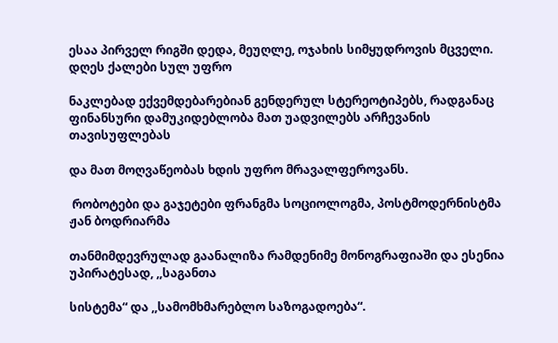ესაა პირველ რიგში დედა, მეუღლე, ოჯახის სიმყუდროვის მცველი. დღეს ქალები სულ უფრო

ნაკლებად ექვემდებარებიან გენდერულ სტერეოტიპებს, რადგანაც ფინანსური დამუკიდებლობა მათ უადვილებს არჩევანის თავისუფლებას

და მათ მოღვაწეობას ხდის უფრო მრავალფეროვანს.

 რობოტები და გაჯეტები ფრანგმა სოციოლოგმა, პოსტმოდერნისტმა ჟან ბოდრიარმა

თანმიმდევრულად გაანალიზა რამდენიმე მონოგრაფიაში და ესენია უპირატესად, ,,საგანთა

სისტემა“ და ,,სამომხმარებლო საზოგადოება“.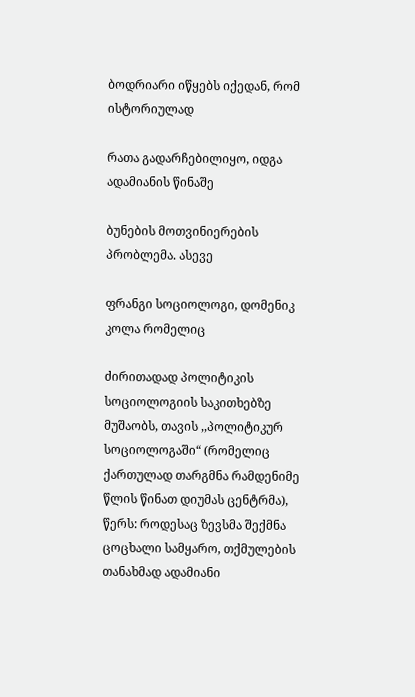ბოდრიარი იწყებს იქედან, რომ ისტორიულად

რათა გადარჩებილიყო, იდგა ადამიანის წინაშე

ბუნების მოთვინიერების პრობლემა. ასევე

ფრანგი სოციოლოგი, დომენიკ კოლა რომელიც

ძირითადად პოლიტიკის სოციოლოგიის საკითხებზე მუშაობს, თავის ,,პოლიტიკურ სოციოლოგაში“ (რომელიც ქართულად თარგმნა რამდენიმე წლის წინათ დიუმას ცენტრმა), წერს: როდესაც ზევსმა შექმნა ცოცხალი სამყარო, თქმულების თანახმად ადამიანი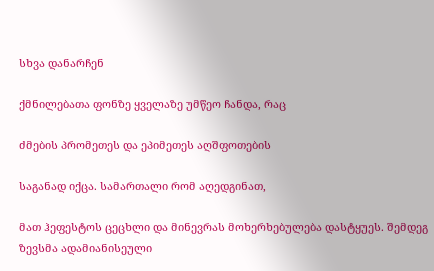სხვა დანარჩენ

ქმნილებათა ფონზე ყველაზე უმწეო ჩანდა, რაც

ძმების პრომეთეს და ეპიმეთეს აღშფოთების

საგანად იქცა. სამართალი რომ აღედგინათ,

მათ ჰეფესტოს ცეცხლი და მინევრას მოხერხებულება დასტყუეს. შემდეგ ზევსმა ადამიანისეული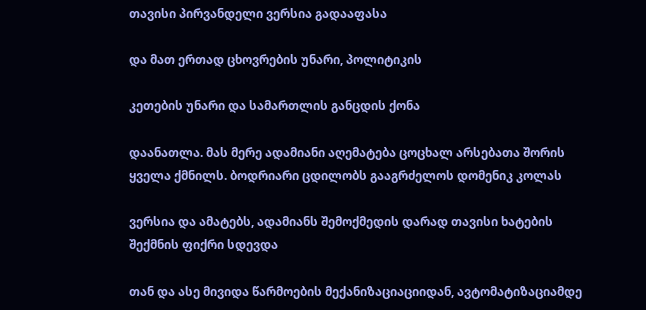თავისი პირვანდელი ვერსია გადააფასა

და მათ ერთად ცხოვრების უნარი, პოლიტიკის

კეთების უნარი და სამართლის განცდის ქონა

დაანათლა. მას მერე ადამიანი აღემატება ცოცხალ არსებათა შორის ყველა ქმნილს. ბოდრიარი ცდილობს გააგრძელოს დომენიკ კოლას

ვერსია და ამატებს, ადამიანს შემოქმედის დარად თავისი ხატების შექმნის ფიქრი სდევდა

თან და ასე მივიდა წარმოების მექანიზაციაციიდან, ავტომატიზაციამდე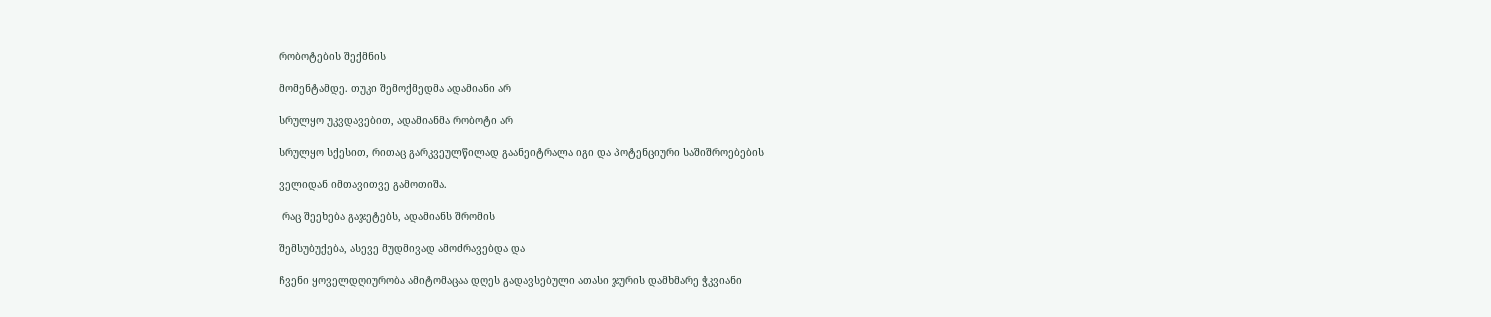რობოტების შექმნის

მომენტამდე. თუკი შემოქმედმა ადამიანი არ

სრულყო უკვდავებით, ადამიანმა რობოტი არ

სრულყო სქესით, რითაც გარკვეულწილად გაანეიტრალა იგი და პოტენციური საშიშროებების

ველიდან იმთავითვე გამოთიშა.

 რაც შეეხება გაჯეტებს, ადამიანს შრომის

შემსუბუქება, ასევე მუდმივად ამოძრავებდა და

ჩვენი ყოველდღიურობა ამიტომაცაა დღეს გადავსებული ათასი ჯურის დამხმარე ჭკვიანი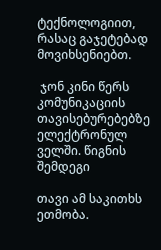ტექნოლოგიით, რასაც გაჯეტებად მოვიხსენიებთ.

 ჯონ კინი წერს კომუნიკაციის თავისებურებებზე ელექტრონულ ველში. წიგნის შემდეგი

თავი ამ საკითხს ეთმობა.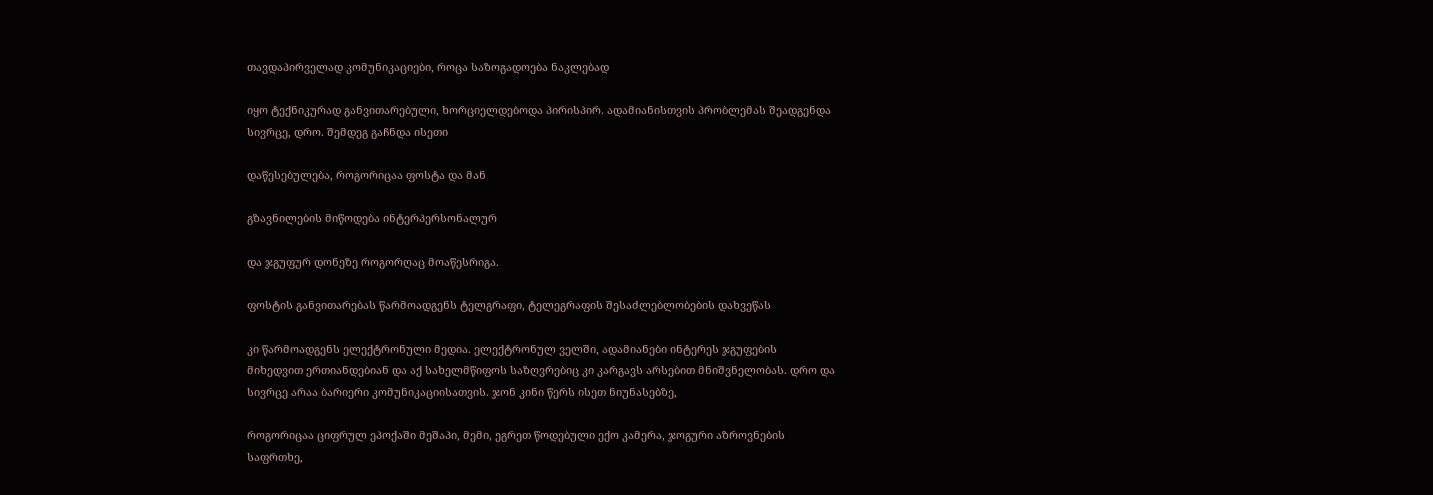თავდაპირველად კომუნიკაციები, როცა საზოგადოება ნაკლებად

იყო ტექნიკურად განვითარებული, ხორციელდებოდა პირისპირ. ადამიანისთვის პრობლემას შეადგენდა სივრცე, დრო. შემდეგ გაჩნდა ისეთი

დაწესებულება, როგორიცაა ფოსტა და მან

გზავნილების მიწოდება ინტერპერსონალურ

და ჯგუფურ დონეზე როგორღაც მოაწესრიგა.

ფოსტის განვითარებას წარმოადგენს ტელგრაფი, ტელეგრაფის შესაძლებლობების დახვეწას

კი წარმოადგენს ელექტრონული მედია. ელექტრონულ ველში, ადამიანები ინტერეს ჯგუფების მიხედვით ერთიანდებიან და აქ სახელმწიფოს საზღვრებიც კი კარგავს არსებით მნიშვნელობას. დრო და სივრცე არაა ბარიერი კომუნიკაციისათვის. ჯონ კინი წერს ისეთ ნიუნასებზე,

როგორიცაა ციფრულ ეპოქაში მეშაპი, მემი, ეგრეთ წოდებული ექო კამერა, ჯოგური აზროვნების საფრთხე,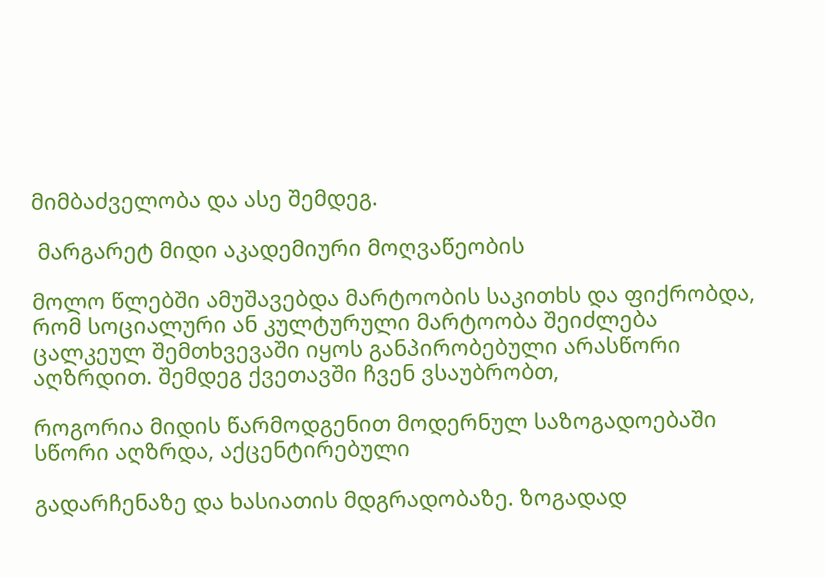მიმბაძველობა და ასე შემდეგ.

 მარგარეტ მიდი აკადემიური მოღვაწეობის

მოლო წლებში ამუშავებდა მარტოობის საკითხს და ფიქრობდა, რომ სოციალური ან კულტურული მარტოობა შეიძლება ცალკეულ შემთხვევაში იყოს განპირობებული არასწორი აღზრდით. შემდეგ ქვეთავში ჩვენ ვსაუბრობთ,

როგორია მიდის წარმოდგენით მოდერნულ საზოგადოებაში სწორი აღზრდა, აქცენტირებული

გადარჩენაზე და ხასიათის მდგრადობაზე. ზოგადად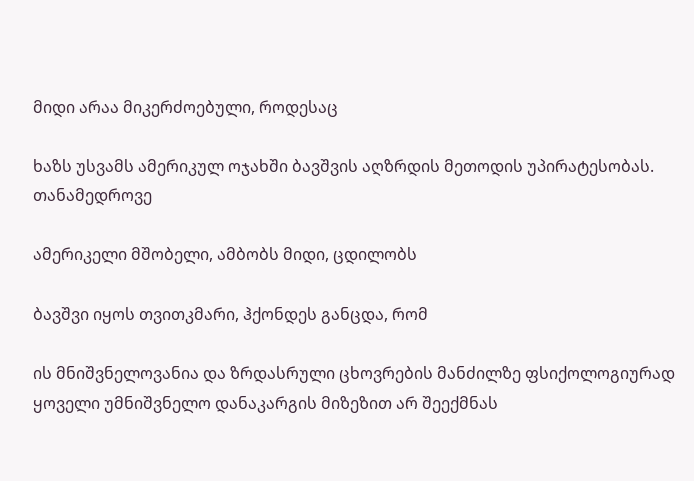მიდი არაა მიკერძოებული, როდესაც

ხაზს უსვამს ამერიკულ ოჯახში ბავშვის აღზრდის მეთოდის უპირატესობას. თანამედროვე

ამერიკელი მშობელი, ამბობს მიდი, ცდილობს

ბავშვი იყოს თვითკმარი, ჰქონდეს განცდა, რომ

ის მნიშვნელოვანია და ზრდასრული ცხოვრების მანძილზე ფსიქოლოგიურად ყოველი უმნიშვნელო დანაკარგის მიზეზით არ შეექმნას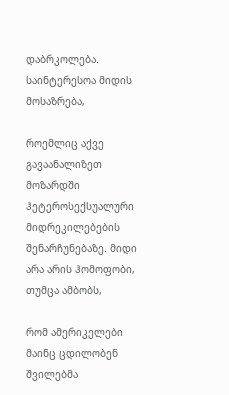დაბრკოლება. საინტერესოა მიდის მოსაზრება,

როემლიც აქვე გავაანალიზეთ მოზარდში ჰეტეროსექსუალური მიდრეკილებების შენარჩუნებაზე. მიდი არა არის ჰომოფობი, თუმცა ამბობს,

რომ ამერიკელები მაინც ცდილობენ შვილებმა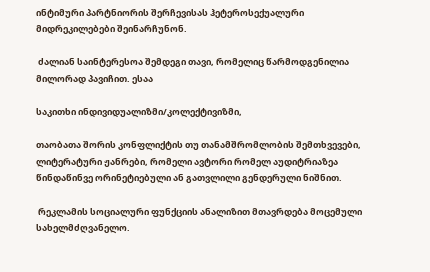ინტიმური პარტნიორის შერჩევისას ჰეტეროსექუალური მიდრეკილებები შეინარჩუნონ.

 ძალიან საინტერესოა შემდეგი თავი, რომელიც წარმოდგენილია მილორად პავიჩით. ესაა

საკითხი ინდივიდუალიზმი/კოლექტივიზმი,

თაობათა შორის კონფლიქტის თუ თანამშრომლობის შემთხვევები, ლიტერატური ჟანრები, რომელი ავტორი რომელ აუდიტრიაზეა წინდაწინვე ორინეტიებული ან გათვლილი გენდერული ნიშნით.

 რეკლამის სოციალური ფუნქციის ანალიზით მთავრდება მოცემული სახელმძღვანელო.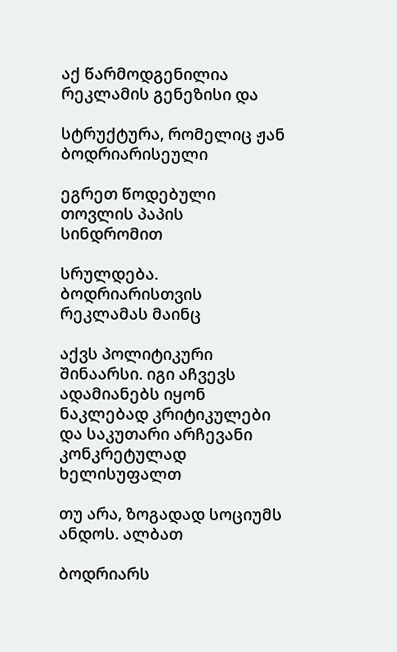აქ წარმოდგენილია რეკლამის გენეზისი და

სტრუქტურა, რომელიც ჟან ბოდრიარისეული

ეგრეთ წოდებული თოვლის პაპის სინდრომით

სრულდება. ბოდრიარისთვის რეკლამას მაინც

აქვს პოლიტიკური შინაარსი. იგი აჩვევს ადამიანებს იყონ ნაკლებად კრიტიკულები და საკუთარი არჩევანი კონკრეტულად ხელისუფალთ

თუ არა, ზოგადად სოციუმს ანდოს. ალბათ

ბოდრიარს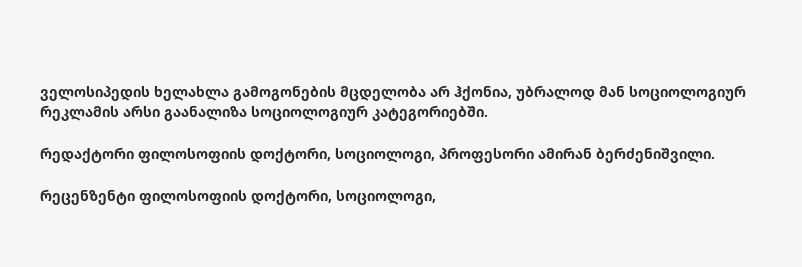ველოსიპედის ხელახლა გამოგონების მცდელობა არ ჰქონია, უბრალოდ მან სოციოლოგიურ რეკლამის არსი გაანალიზა სოციოლოგიურ კატეგორიებში.

რედაქტორი ფილოსოფიის დოქტორი, სოციოლოგი, პროფესორი ამირან ბერძენიშვილი.

რეცენზენტი ფილოსოფიის დოქტორი, სოციოლოგი,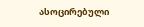ასოცირებული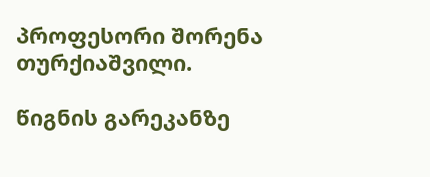პროფესორი შორენა თურქიაშვილი.

წიგნის გარეკანზე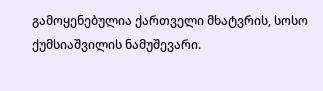გამოყენებულია ქართველი მხატვრის, სოსო ქუმსიაშვილის ნამუშევარი.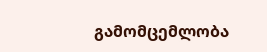გამომცემლობა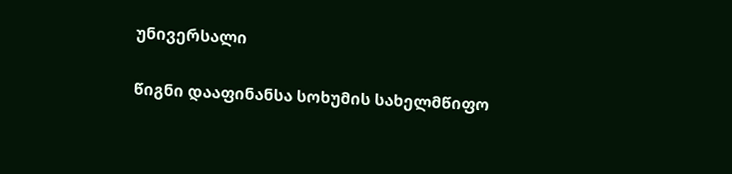უნივერსალი

წიგნი დააფინანსა სოხუმის სახელმწიფო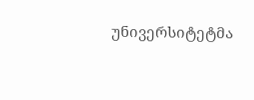უნივერსიტეტმა